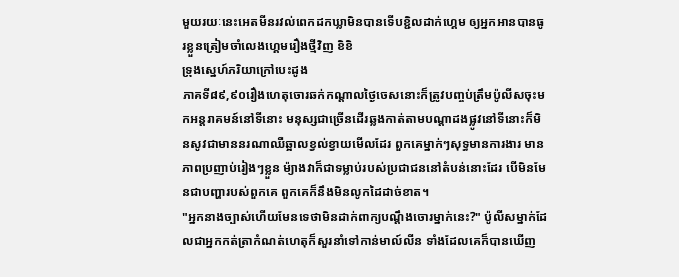មួយរយៈនេះអេតមីនរវល់ពេកដកឃ្លាមិនបានទើបខ្ជិលដាក់ហ្គេម ឲ្យអ្នកអានបានធូរខ្លួនត្រៀមចាំលេងហ្គេមរឿងថ្មីវិញ ខិខិ
ទ្រុងស្នេហ៍ភរិយាក្រៅបេះដូង
ភាគទី៨៩,៩០រឿងហេតុចោរឆក់កណ្ដាលថ្ងៃចេសនោះក៏ត្រូវបញ្ចប់ត្រឹមប៉ូលីសចុះមកអន្តរាគមន៍នៅទីនោះ មនុស្សជាច្រើនដើរឆ្លងកាត់តាមបណ្ដាដងផ្លូវនៅទីនោះក៏មិនសូវជាមាននរណាឈឺឆ្អាលខ្វល់ខ្វាយមើលដែរ ពួកគេម្នាក់ៗសុទ្ធមានការងារ មានភាពប្រញាប់រៀងៗខ្លួន ម៉្យាងវាក៏ជាទម្លាប់របស់ប្រជាជននៅតំបន់នោះដែរ បើមិនមែនជាបញ្ហារបស់ពួកគេ ពួកគេក៏នឹងមិនលូកដៃដាច់ខាត។
"អ្នកនាងច្បាស់ហើយមែនទេថាមិនដាក់ពាក្យបណ្ដឹងចោរម្នាក់នេះ?" ប៉ូលីសម្នាក់ដែលជាអ្នកកត់ត្រាកំណត់ហេតុក៏សួរនាំទៅកាន់មាល៍លីន ទាំងដែលគេក៏បានឃើញ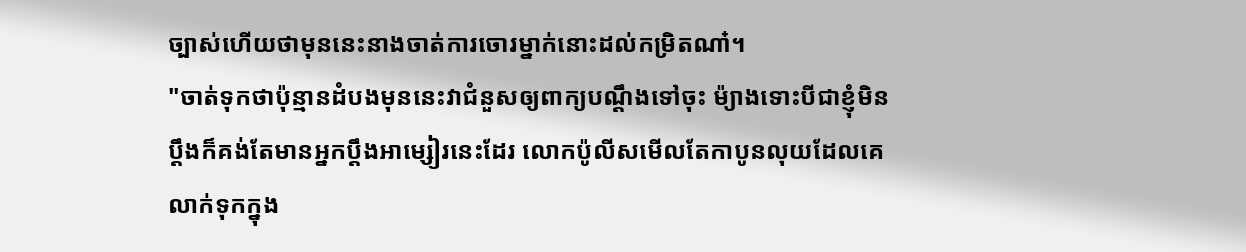ច្បាស់ហើយថាមុននេះនាងចាត់ការចោរម្នាក់នោះដល់កម្រិតណា៎។
"ចាត់ទុកថាប៉ុន្មានដំបងមុននេះវាជំនួសឲ្យពាក្យបណ្ដឹងទៅចុះ ម៉្យាងទោះបីជាខ្ញុំមិនប្ដឹងក៏គង់តែមានអ្នកប្ដឹងអាម្សៀរនេះដែរ លោកប៉ូលីសមើលតែកាបូនលុយដែលគេលាក់ទុកក្នុង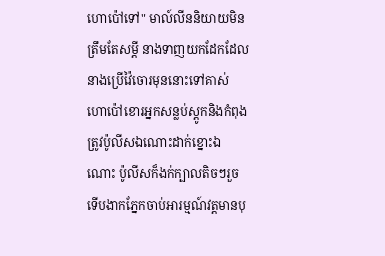ហោប៉ៅទៅ" មាល៍លីននិយាយមិនត្រឹមតែសម្ដី នាងទាញយកដែកដែលនាងប្រើវ៉ៃចោរមុននោះទៅគាស់ហោប៉ៅខោរអ្នកសន្លប់ស្ដូកនិងកំពុងត្រូវប៉ូលីសឯណោះដាក់ខ្នោះឯណោះ ប៉ូលីសក៏ងក់ក្បាលតិចៗរួចទើបងាកភ្នែកចាប់អារម្មណ៍វត្តមានបុ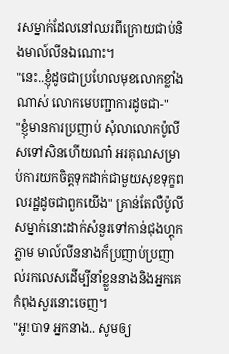រសម្នាក់ដែលនៅឈរពីក្រោយជាប់និងមាល៍លីនឯណោះ។
"នេះ..ខ្ញុំដូចជាប្រហែលមុខលោកខ្លាំងណាស់ លោកមេបញ្ជាការដូចជា-"
"ខ្ញុំមានការប្រញាប់ សុំលាលោកប៉ូលីសទៅសិនហើយណា៎ អរគុណសម្រាប់ការយកចិត្តទុកដាក់ជាមួយសុខទុក្ខពលរដ្ឋដូចជាពួកយើង" គ្រាន់តែលឺប៉ូលីសម្នាក់នោះដាក់សំនួរទៅកាន់ជុងហ្គុកភ្លាម មាល៍លីននាងក៏ប្រញាប់ប្រញាល់រកលេសដើម្បីនាំខ្លួននាងនិងអ្នកគេកំពុងសួរនោះចេញ។
"អូ!បាទ អ្នកនាង.. សូមឲ្យ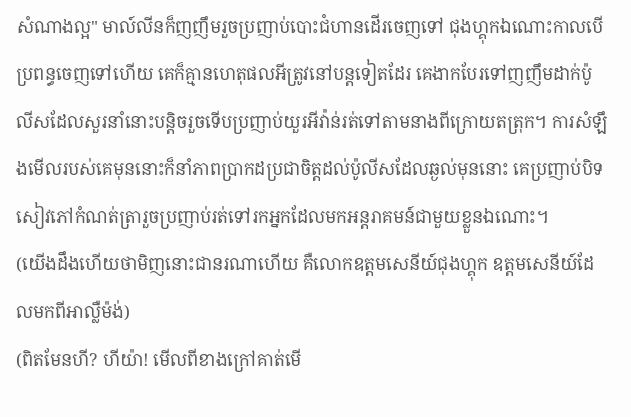សំណាងល្អ" មាល៍លីនក៏ញញឹមរួចប្រញាប់បោះជំហានដើរចេញទៅ ជុងហ្គុកឯណោះកាលបើប្រពន្ធចេញទៅហើយ គេក៏គ្មានហេតុផលអីត្រូវនៅបន្តទៀតដែរ គេងាកបែរទៅញញឹមដាក់ប៉ូលីសដែលសួរនាំនោះបន្តិចរួចទើបប្រញាប់យួរអីវ៉ាន់រត់ទៅតាមនាងពីក្រោយតត្រុក។ ការសំឡឹងមើលរបស់គេមុននោះក៏នាំភាពប្រាកដប្រជាចិត្តដល់ប៉ូលីសដែលឆ្ងល់មុននោះ គេប្រញាប់បិទសៀវភៅកំណត់ត្រារួចប្រញាប់រត់ទៅរកអ្នកដែលមកអន្តរាគមន៍ជាមួយខ្លួនឯណោះ។
(យើងដឹងហើយថាមិញនោះជានរណាហើយ គឺលោកឧត្តមសេនីយ៍ជុងហ្គុក ឧត្តមសេនីយ៍ដែលមកពីអាល្លឺម៉ង់)
(ពិតមែនហី? ហីយ៉ា! មើលពីខាងក្រៅគាត់មើ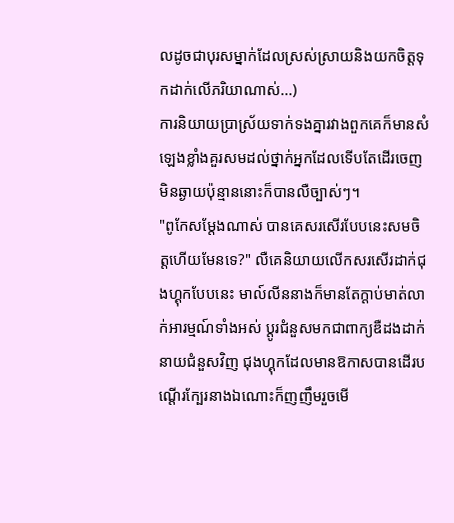លដូចជាបុរសម្នាក់ដែលស្រស់ស្រាយនិងយកចិត្តទុកដាក់លើភរិយាណាស់...)
ការនិយាយប្រាស្រ័យទាក់ទងគ្នារវាងពួកគេក៏មានសំឡេងខ្លាំងគួរសមដល់ថ្នាក់អ្នកដែលទើបតែដើរចេញមិនឆ្ងាយប៉ុន្មាននោះក៏បានលឺច្បាស់ៗ។
"ពូកែសម្ដែងណាស់ បានគេសរសើរបែបនេះសមចិត្តហើយមែនទេ?" លឺគេនិយាយលើកសរសើរដាក់ជុងហ្គុកបែបនេះ មាល៍លីននាងក៏មានតែក្ដាប់មាត់លាក់អារម្មណ៍ទាំងអស់ ប្ដូរជំនួសមកជាពាក្យឌឺដងដាក់នាយជំនួសវិញ ជុងហ្គុកដែលមានឱកាសបានដើរបណ្ដើរក្បែរនាងឯណោះក៏ញញឹមរួចមើ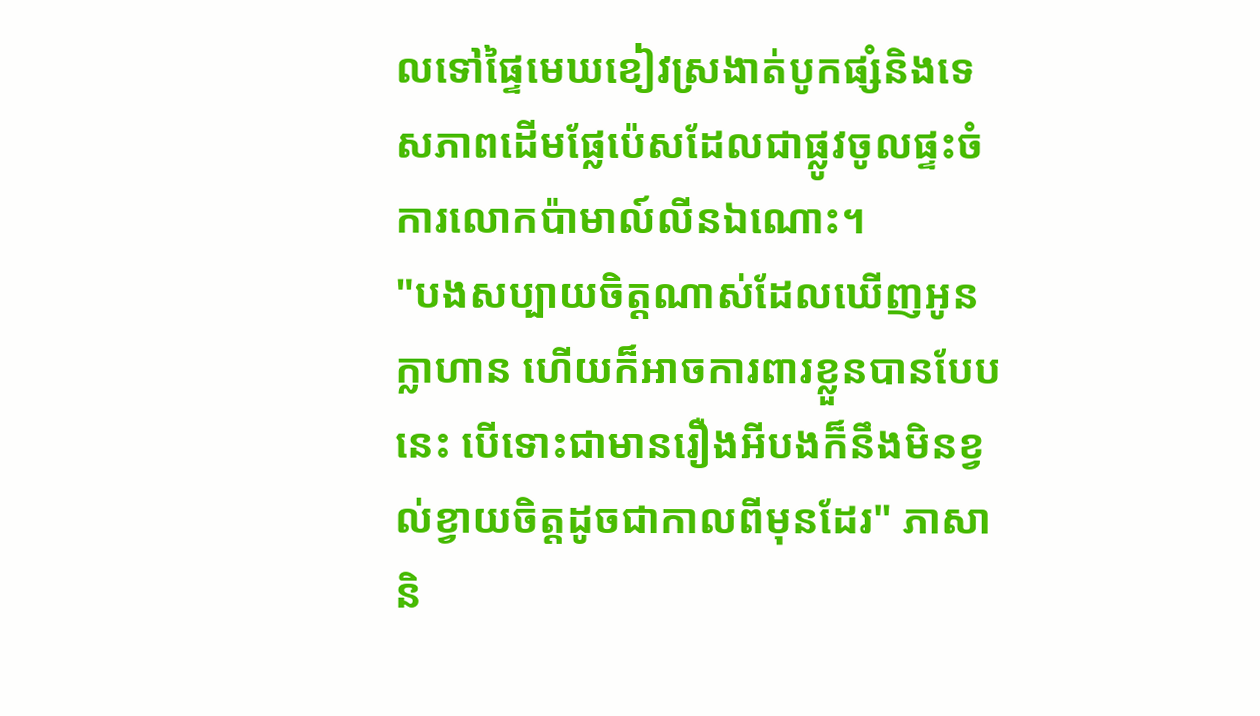លទៅផ្ទៃមេឃខៀវស្រងាត់បូកផ្សំនិងទេសភាពដើមផ្លែប៉េសដែលជាផ្លូវចូលផ្ទះចំការលោកប៉ាមាល៍លីនឯណោះ។
"បងសប្បាយចិត្តណាស់ដែលឃើញអូនក្លាហាន ហើយក៏អាចការពារខ្លួនបានបែបនេះ បើទោះជាមានរឿងអីបងក៏នឹងមិនខ្វល់ខ្វាយចិត្តដូចជាកាលពីមុនដែរ" ភាសានិ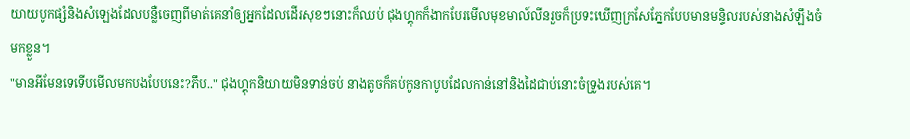យាយបូកផ្សំនិងសំឡេងដែលបន្លឺចេញពីមាត់គេនាំឲ្យអ្នកដែលដើរសុខៗនោះក៏ឈប់ ជុងហ្គុកក៏ងាកបែរមើលមុខមាល៍លីនរួចក៏ប្រទះឃើញក្រសែភ្នែកបែបមានមន្ទិលរបស់នាងសំឡឹងចំមកខ្លួន។
"មានអីមែនទេទើបមើលមកបងបែបនេះ?ភឹប.." ជុងហ្គុកនិយាយមិនទាន់ចប់ នាងតូចក៏គប់កូនកាបូបដែលកាន់នៅនិងដៃជាប់នោះចំទ្រូងរបស់គេ។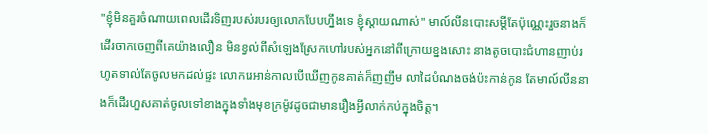"ខ្ញុំមិនគួរចំណាយពេលដើរទិញរបស់របរឲ្យលោកបែបហ្នឹងទេ ខ្ញុំស្ដាយណាស់" មាល៍លីនបោះសម្ដីតែប៉ុណ្ណេះរួចនាងក៏ដើរចាកចេញពីគេយ៉ាងលឿន មិនខ្វល់ពីសំឡេងស្រែកហៅរបស់អ្នកនៅពីក្រោយខ្នងសោះ នាងតូចបោះជំហានញាប់រហូតទាល់តែចូលមកដល់ផ្ទះ លោករេអាន់កាលបើឃើញកូនគាត់ក៏ញញឹម លាដៃបំណងចង់ប៉ះកាន់កូន តែមាល៍លីននាងក៏ដើរហួសគាត់ចូលទៅខាងក្នុងទាំងមុខក្រម៉ូវដូចជាមានរឿងអ្វីលាក់កប់ក្នុងចិត្ត។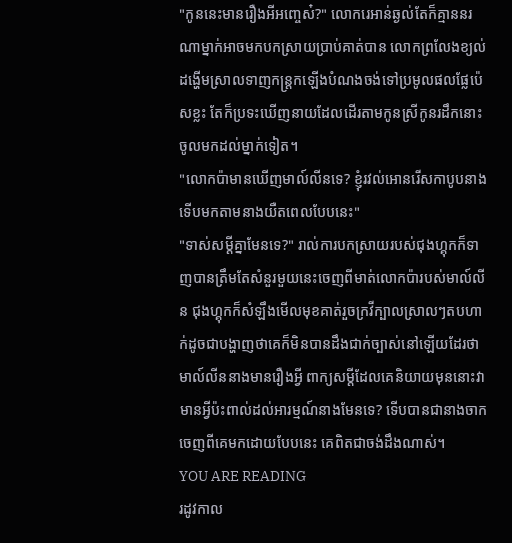"កូននេះមានរឿងអីអញ្ចេស៎?" លោករេអាន់ឆ្ងល់តែក៏គ្មាននរណាម្នាក់អាចមកបកស្រាយប្រាប់គាត់បាន លោកព្រលែងខ្យល់ដង្ហើមស្រាលទាញកន្ត្រកឡើងបំណងចង់ទៅប្រមូលផលផ្លែប៉េសខ្លះ តែក៏ប្រទះឃើញនាយដែលដើរតាមកូនស្រីកូនរដឹកនោះចូលមកដល់ម្នាក់ទៀត។
"លោកប៉ាមានឃើញមាល៍លីនទេ? ខ្ញុំរវល់អោនរើសកាបូបនាង ទើបមកតាមនាងយឺតពេលបែបនេះ"
"ទាស់សម្ដីគ្នាមែនទេ?" រាល់ការបកស្រាយរបស់ជុងហ្គុកក៏ទាញបានត្រឹមតែសំនួរមួយនេះចេញពីមាត់លោកប៉ារបស់មាល៍លីន ជុងហ្គុកក៏សំឡឹងមើលមុខគាត់រួចក្រវីក្បាលស្រាលៗតបហាក់ដូចជាបង្ហាញថាគេក៏មិនបានដឹងជាក់ច្បាស់នៅឡើយដែរថាមាល៍លីននាងមានរឿងអ្វី ពាក្យសម្ដីដែលគេនិយាយមុននោះវាមានអ្វីប៉ះពាល់ដល់អារម្មណ៍នាងមែនទេ? ទើបបានជានាងចាកចេញពីគេមកដោយបែបនេះ គេពិតជាចង់ដឹងណាស់។
YOU ARE READING
រដូវកាល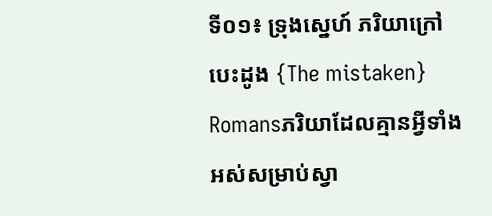ទី០១៖ ទ្រុងស្នេហ៍ ភរិយាក្រៅបេះដូង {The mistaken}
Romansភរិយាដែលគ្មានអ្វីទាំងអស់សម្រាប់ស្វា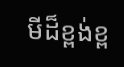មីដ៏ខ្ពង់ខ្ព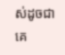ស់ដូចជាគេ